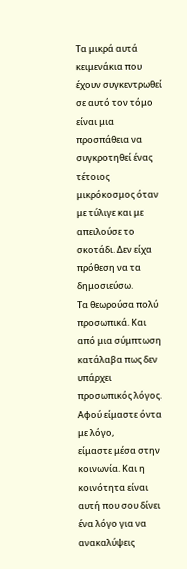Τα μικρά αυτά κειμενάκια που έχουν συγκεντρωθεί σε αυτό τον τόμο είναι μια προσπάθεια να συγκροτηθεί ένας
τέτοιος μικρόκοσμος όταν με τύλιγε και με απειλούσε το σκοτάδι. Δεν είχα πρόθεση να τα δημοσιεύσω.
Τα θεωρούσα πολύ προσωπικά. Και από μια σύμπτωση κατάλαβα πως δεν υπάρχει προσωπικός λόγος. Αφού είμαστε όντα με λόγο,
είμαστε μέσα στην κοινωνία. Και η κοινότητα είναι αυτή που σου δίνει ένα λόγο για να ανακαλύψεις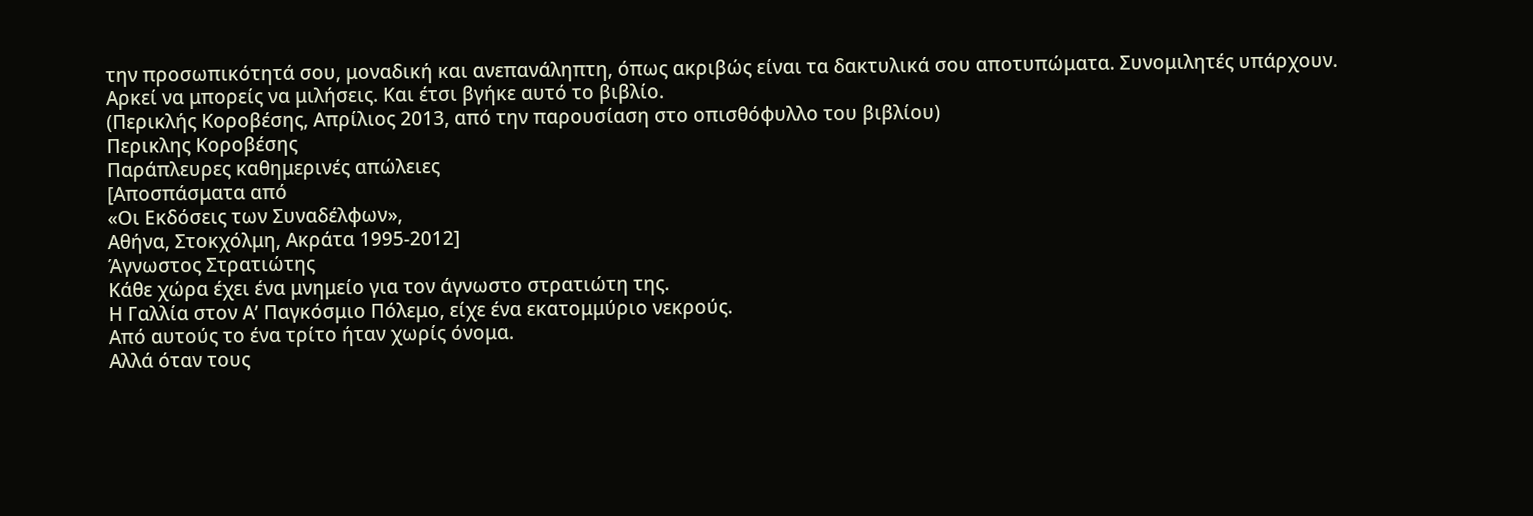την προσωπικότητά σου, μοναδική και ανεπανάληπτη, όπως ακριβώς είναι τα δακτυλικά σου αποτυπώματα. Συνομιλητές υπάρχουν.
Αρκεί να μπορείς να μιλήσεις. Και έτσι βγήκε αυτό το βιβλίο.
(Περικλής Κοροβέσης, Απρίλιος 2013, από την παρουσίαση στο οπισθόφυλλο του βιβλίου)
Περικλης Κοροβέσης
Παράπλευρες καθημερινές απώλειες
[Αποσπάσματα από
«Οι Εκδόσεις των Συναδέλφων»,
Αθήνα, Στοκχόλμη, Ακράτα 1995-2012]
Άγνωστος Στρατιώτης
Κάθε χώρα έχει ένα μνημείο για τον άγνωστο στρατιώτη της.
Η Γαλλία στον Α’ Παγκόσμιο Πόλεμο, είχε ένα εκατομμύριο νεκρούς.
Από αυτούς τo ένα τρίτο ήταν χωρίς όνομα.
Αλλά όταν τους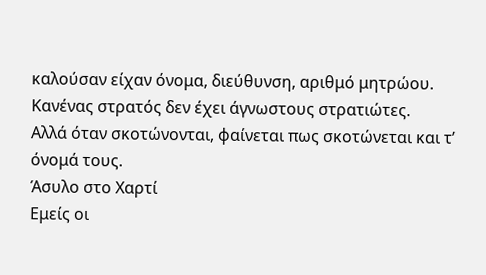καλούσαν είχαν όνομα, διεύθυνση, αριθμό μητρώου.
Κανένας στρατός δεν έχει άγνωστους στρατιώτες.
Αλλά όταν σκοτώνονται, φαίνεται πως σκοτώνεται και τ’ όνομά τους.
Άσυλο στο Χαρτί
Εμείς οι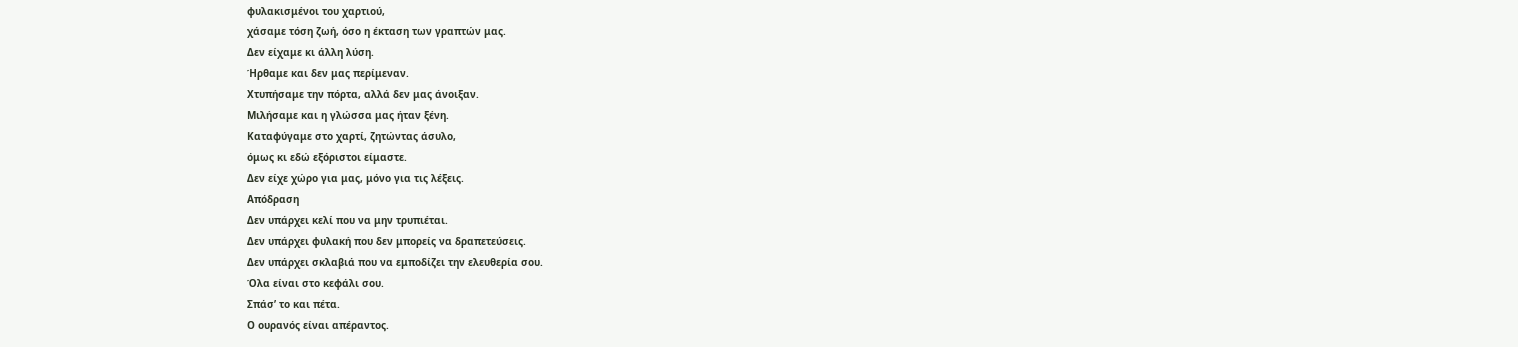φυλακισμένοι του χαρτιού,
χάσαμε τόση ζωή, όσο η έκταση των γραπτών μας.
Δεν είχαμε κι άλλη λύση.
Ήρθαμε και δεν μας περίμεναν.
Χτυπήσαμε την πόρτα, αλλά δεν μας άνοιξαν.
Μιλήσαμε και η γλώσσα μας ήταν ξένη.
Καταφύγαμε στο χαρτί, ζητώντας άσυλο,
όμως κι εδώ εξόριστοι είμαστε.
Δεν είχε χώρο για μας, μόνο για τις λέξεις.
Απόδραση
Δεν υπάρχει κελί που να μην τρυπιέται.
Δεν υπάρχει φυλακή που δεν μπορείς να δραπετεύσεις.
Δεν υπάρχει σκλαβιά που να εμποδίζει την ελευθερία σου.
Όλα είναι στο κεφάλι σου.
Σπάσ’ το και πέτα.
Ο ουρανός είναι απέραντος.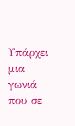Υπάρχει μια γωνιά που σε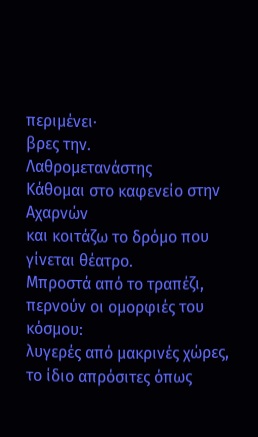περιμένει∙
βρες την.
Λαθρομετανάστης
Κάθομαι στο καφενείο στην Αχαρνών
και κοιτάζω το δρόμο που γίνεται θέατρο.
Μπροστά από το τραπέζι,
περνούν οι ομορφιές του κόσμου:
λυγερές από μακρινές χώρες,
το ίδιο απρόσιτες όπως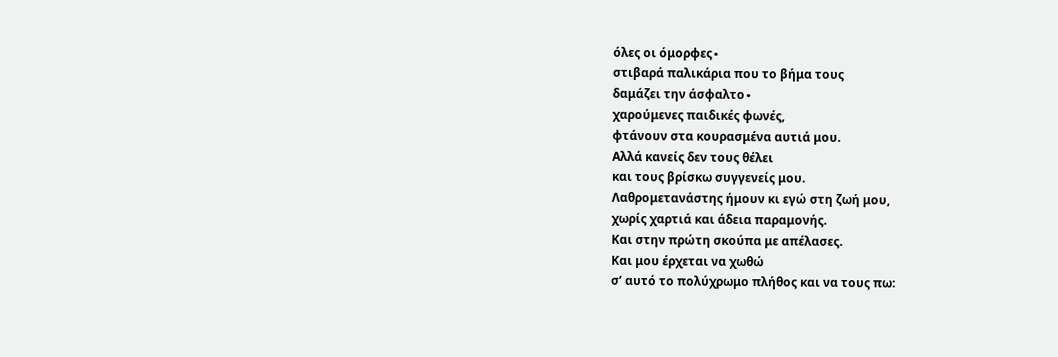όλες οι όμορφες∙
στιβαρά παλικάρια που το βήμα τους
δαμάζει την άσφαλτο∙
χαρούμενες παιδικές φωνές,
φτάνουν στα κουρασμένα αυτιά μου.
Αλλά κανείς δεν τους θέλει
και τους βρίσκω συγγενείς μου.
Λαθρομετανάστης ήμουν κι εγώ στη ζωή μου,
χωρίς χαρτιά και άδεια παραμονής.
Και στην πρώτη σκούπα με απέλασες.
Και μου έρχεται να χωθώ
σ’ αυτό το πολύχρωμο πλήθος και να τους πω: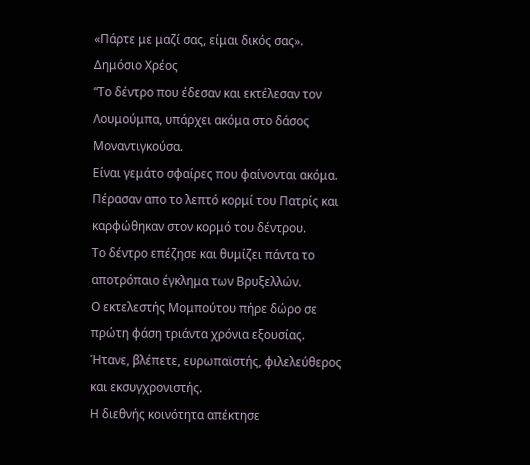«Πάρτε με μαζί σας, είμαι δικός σας».
Δημόσιο Χρέος
“Το δέντρο που έδεσαν και εκτέλεσαν τον Λουμούμπα, υπάρχει ακόμα στο δάσος Μοναντιγκούσα.
Είναι γεμάτο σφαίρες που φαίνονται ακόμα.
Πέρασαν απο το λεπτό κορμί του Πατρίς και καρφώθηκαν στον κορμό του δέντρου.
Το δέντρο επέζησε και θυμίζει πάντα το αποτρόπαιο έγκλημα των Βρυξελλών.
Ο εκτελεστής Μομπούτου πήρε δώρο σε πρώτη φάση τριάντα χρόνια εξουσίας.
Ήτανε, βλέπετε, ευρωπαϊστής, φιλελεύθερος και εκσυγχρονιστής.
Η διεθνής κοινότητα απέκτησε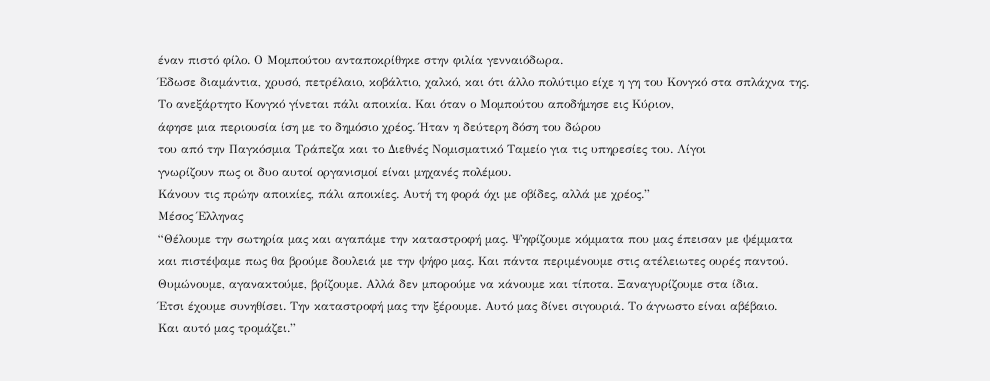έναν πιστό φίλο. Ο Μομπούτου ανταποκρίθηκε στην φιλία γενναιόδωρα.
Έδωσε διαμάντια, χρυσό, πετρέλαιο, κοβάλτιο, χαλκό, και ότι άλλο πολύτιμο είχε η γη του Κονγκό στα σπλάχνα της.
Το ανεξάρτητο Κονγκό γίνεται πάλι αποικία. Και όταν ο Μομπούτου αποδήμησε εις Κύριον,
άφησε μια περιουσία ίση με το δημόσιο χρέος. Ήταν η δεύτερη δόση του δώρου
του από την Παγκόσμια Τράπεζα και το Διεθνές Νομισματικό Ταμείο για τις υπηρεσίες του. Λίγοι
γνωρίζουν πως οι δυο αυτοί οργανισμοί είναι μηχανές πολέμου.
Κάνουν τις πρώην αποικίες, πάλι αποικίες. Αυτή τη φορά όχι με οβίδες, αλλά με χρέος.”
Μέσος Έλληνας
“Θέλουμε την σωτηρία μας και αγαπάμε την καταστροφή μας. Ψηφίζουμε κόμματα που μας έπεισαν με ψέμματα
και πιστέψαμε πως θα βρούμε δουλειά με την ψήφο μας. Και πάντα περιμένουμε στις ατέλειωτες ουρές παντού.
Θυμώνουμε, αγανακτούμε, βρίζουμε. Αλλά δεν μπορούμε να κάνουμε και τίποτα. Ξαναγυρίζουμε στα ίδια.
Έτσι έχουμε συνηθίσει. Την καταστροφή μας την ξέρουμε. Αυτό μας δίνει σιγουριά. Το άγνωστο είναι αβέβαιο.
Και αυτό μας τρομάζει.”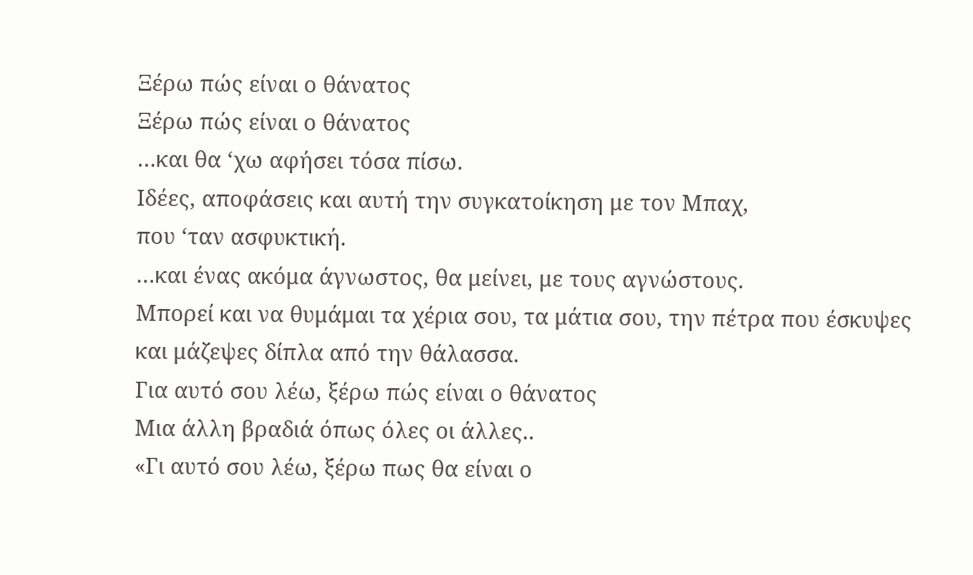Ξέρω πώς είναι ο θάνατος
Ξέρω πώς είναι ο θάνατος
…και θα ‘χω αφήσει τόσα πίσω.
Ιδέες, αποφάσεις και αυτή την συγκατοίκηση με τον Μπαχ,
που ‘ταν ασφυκτική.
…και ένας ακόμα άγνωστος, θα μείνει, με τους αγνώστους.
Μπορεί και να θυμάμαι τα χέρια σου, τα μάτια σου, την πέτρα που έσκυψες και μάζεψες δίπλα από την θάλασσα.
Για αυτό σου λέω, ξέρω πώς είναι ο θάνατος
Μια άλλη βραδιά όπως όλες οι άλλες..
«Γι αυτό σου λέω, ξέρω πως θα είναι ο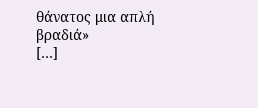θάνατος μια απλή βραδιά»
[…]